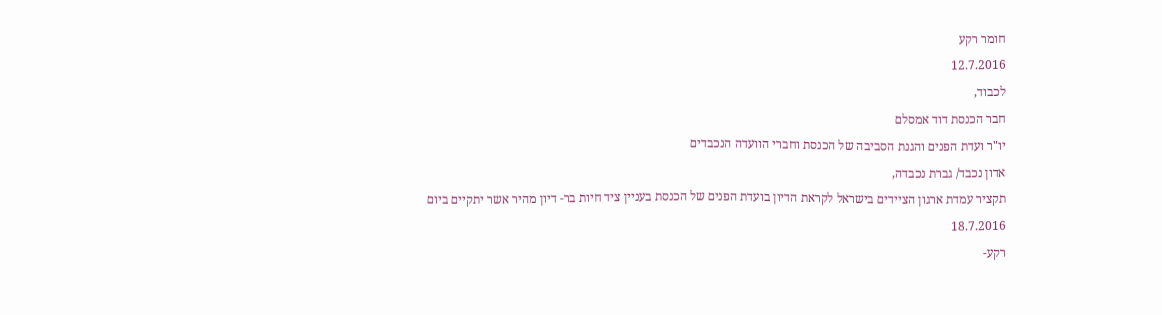חומר רקע
12.7.2016
לכבוד,
חבר הכנסת דוד אמסלם
יו"ר ועדת הפנים והגנת הסביבה של הכנסת וחברי הוועדה הנכבדים
אדון נכבד/ גברת נכבדה,
תקציר עמדת ארגון הציידים בישראל לקראת הדיון בועדת הפנים של הכנסת בעניין ציד חיות בר- דיון מהיר אשר יתקיים ביום 18.7.2016
רקע-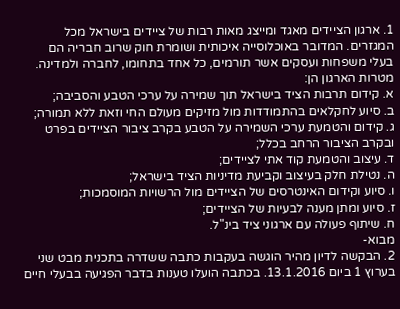1. ארגון הציידים מאגד ומייצג מאות רבות של ציידים בישראל מכל המגזרים. המדובר באוכלוסייה איכותית ושומרת חוק שרוב חבריה הם בעלי משפחות ועסקים אשר תורמים, כל אחד בתחומו, לחברה ולמדינה.
מטרות הארגון הן:
א. קידום תרבות הציד בישראל תוך שמירה על ערכי הטבע והסביבה;
ב. סיוע לחקלאים בהתמודדות מול מזיקים מעולם החי וזאת ללא תמורה;
ג. קידום והטמעת ערכי השמירה על הטבע בקרב ציבור הציידים בפרט ובקרב הציבור הרחב בכלל;
ד. עיצוב והטמעת קוד אתי לציידים;
ה. נטילת חלק בעיצוב וקביעת מדיניות הציד בישראל;
ו. סיוע וקידום האינטרסים של הציידים מול הרשויות המוסמכות;
ז. סיוע ומתן מענה לבעיות של הציידים;
ח. שיתוף פעולה עם ארגוני ציד בינ"ל.
מבוא-
2. הבקשה לדיון מהיר הוגשה בעקבות כתבה ששדרה בתכנית מבט שני בערוץ 1 ביום 13.1.2016. בכתבה הועלו טענות בדבר הפגיעה בבעלי חיים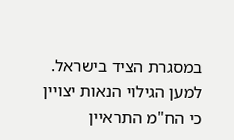במסגרת הציד בישראל. למען הגילוי הנאות יצויין כי הח"מ התראיין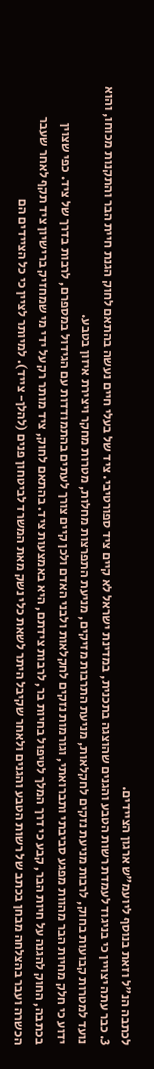לכתבה הנ"ל וזאת בנוסף ליועמ"ש ארגון הציידים.
3. כבר עתה יצויין כי בניגוד לעמדת רשות הטבע והגנים שהוצגה בתכנית, במדינת ישראל לא קיים ציד ספורטיבי. ציד של בעלי חיים נעשה בהתאם לחוק הגנת חיית הבר והתקנות מכוחו, והוא נועד למטרות קבועות בחוק, לרבות מניעת נזקים לחקלאות, מניעת התרבות מזיקים, מניעת התפרצות מחלות, מטרות מחקר ויצירת איזון בטבע.
ידוע כי חלק מחיות הבר מהוות מפגע סביבתי ותברואתי, וגורמות נזקים לחקלאות ולבני האדם ולכן קיים צורך לעתים בהתמודדות עם הגידול במספרם, לרבות בדרך של ציד. כפי שצוין בכתבה, החוק להגנה על חיות הבר, קבע כי דרך המלך לטיפול בחיות בר, לרבות צידתם, היא באמצעות ציד. בהתאם לחוק, ציד מותר רק על ידי מי שמחזיק ברישיון ציד תקף לאחר שעבר הכשרה ועבר בהצלחה מבחן בכתב של רשות הטבע והגנים ולאחר שקיבל היתר לשאת כלי נשק מאת המשרד לביטחון פנים (להלן- צייד). למיותר לציין כי כל הציידים הם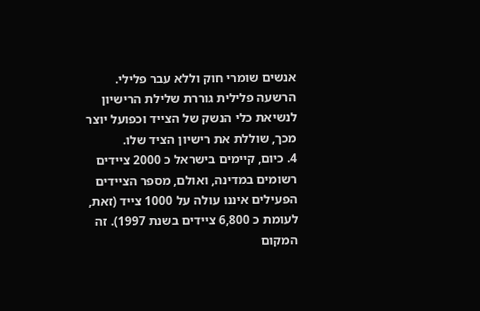אנשים שומרי חוק וללא עבר פלילי. הרשעה פלילית גוררת שלילת הרישיון לנשיאת כלי הנשק של הצייד וכפועל יוצר מכך, שוללת את רישיון הציד שלו.
4. כיום, קיימים בישראל כ 2000 ציידים רשומים במדינה, ואולם, מספר הציידים הפעילים איננו עולה על 1000 צייד (זאת, לעומת כ 6,800 ציידים בשנת 1997). זה המקום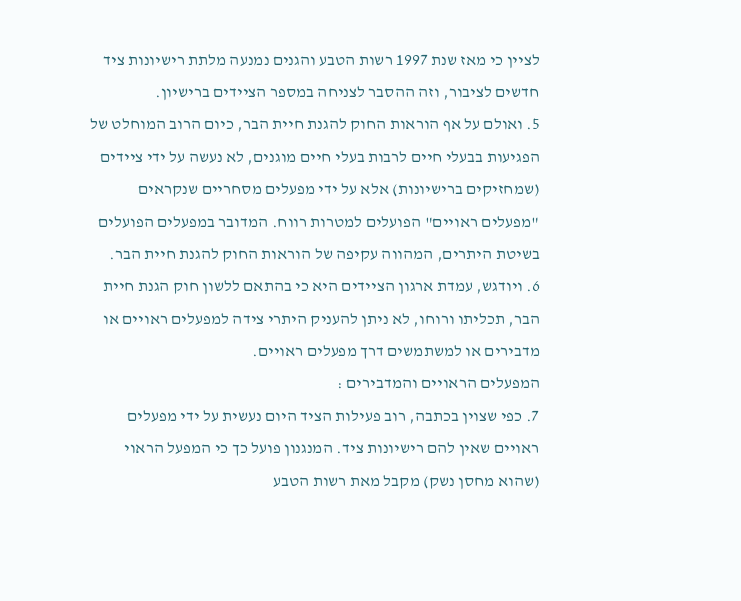לציין כי מאז שנת 1997 רשות הטבע והגנים נמנעה מלתת רישיונות ציד חדשים לציבור, וזה ההסבר לצניחה במספר הציידים ברישיון.
5. ואולם על אף הוראות החוק להגנת חיית הבר, כיום הרוב המוחלט של הפגיעות בבעלי חיים לרבות בעלי חיים מוגנים, לא נעשה על ידי ציידים (שמחזיקים ברישיונות) אלא על ידי מפעלים מסחריים שנקראים "מפעלים ראויים" הפועלים למטרות רווח. המדובר במפעלים הפועלים בשיטת היתרים, המהווה עקיפה של הוראות החוק להגנת חיית הבר.
6. ויודגש, עמדת ארגון הציידים היא כי בהתאם ללשון חוק הגנת חיית הבר, תכליתו ורוחו, לא ניתן להעניק היתרי צידה למפעלים ראויים או מדבירים או למשתמשים דרך מפעלים ראויים.
המפעלים הראויים והמדבירים :
7. כפי שצוין בכתבה, רוב פעילות הציד היום נעשית על ידי מפעלים ראויים שאין להם רישיונות ציד. המנגנון פועל כך כי המפעל הראוי (שהוא מחסן נשק) מקבל מאת רשות הטבע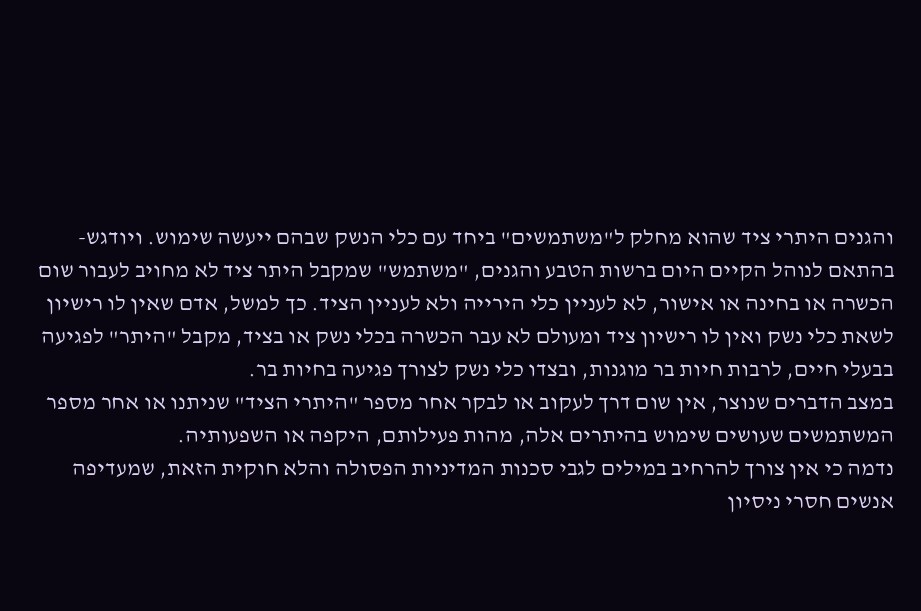והגנים היתרי ציד שהוא מחלק ל"משתמשים" ביחד עם כלי הנשק שבהם ייעשה שימוש. ויודגש- בהתאם לנוהל הקיים היום ברשות הטבע והגנים, "משתמש" שמקבל היתר ציד לא מחויב לעבור שום הכשרה או בחינה או אישור, לא לעניין כלי הירייה ולא לעניין הציד. כך למשל, אדם שאין לו רישיון לשאת כלי נשק ואין לו רישיון ציד ומעולם לא עבר הכשרה בכלי נשק או בציד, מקבל "היתר" לפגיעה בבעלי חיים, לרבות חיות בר מוגנות, ובצדו כלי נשק לצורך פגיעה בחיות בר.
במצב הדברים שנוצר, אין שום דרך לעקוב או לבקר אחר מספר "היתרי הציד" שניתנו או אחר מספר המשתמשים שעושים שימוש בהיתרים אלה, מהות פעילותם, היקפה או השפעותיה.
נדמה כי אין צורך להרחיב במילים לגבי סכנות המדיניות הפסולה והלא חוקית הזאת, שמעדיפה אנשים חסרי ניסיון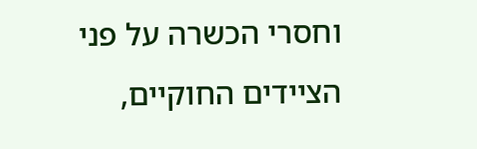וחסרי הכשרה על פני הציידים החוקיים,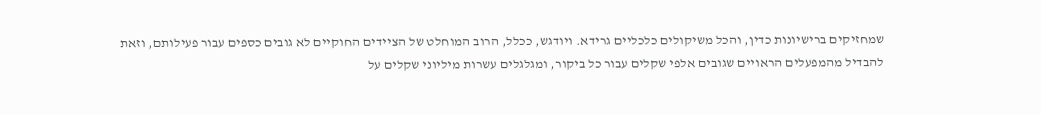שמחזיקים ברישיונות כדין, והכל משיקולים כלכליים גרידא. ויודגש, ככלל, הרוב המוחלט של הציידים החוקיים לא גובים כספים עבור פעילותם, וזאת להבדיל מהמפעלים הראויים שגובים אלפי שקלים עבור כל ביקור, ומגלגלים עשרות מיליוני שקלים על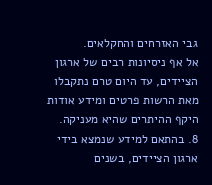גבי האזרחים והחקלאים.
אל אף ניסיונות רבים של ארגון הציידים, עד היום טרם נתקבלו מאת הרשות פרטים ומידע אודות היקף ההיתרים שהיא מעניקה.
8. בהתאם למידע שנמצא בידי ארגון הציידים, בשנים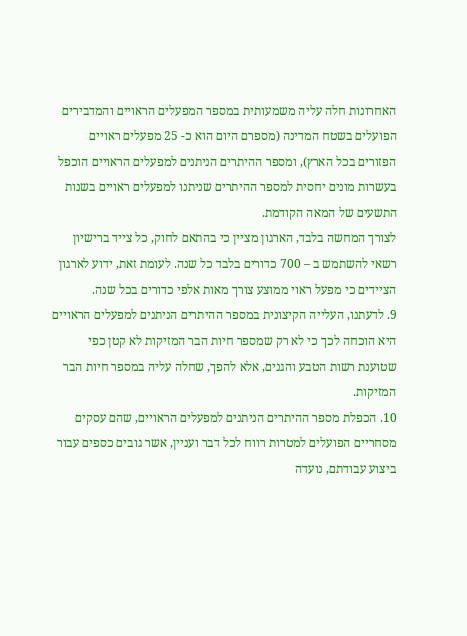האחרונות חלה עליה משמעותית במספר המפעלים הראויים והמדבירים הפועלים בשטח המדינה (מספרם היום הוא כ- 25 מפעלים ראויים הפזורים בכל הארץ), ומספר ההיתרים הניתנים למפעלים הראויים הוכפל בעשרות מונים יחסית למספר ההיתרים שניתנו למפעלים ראויים בשנות התשעים של המאה הקודמת.
לצורך המחשה בלבד, הארגון מציין כי בהתאם לחוק, כל צייד ברישיון רשאי להשתמש ב – 700 כדורים בלבד כל שנה. לעומת זאת, ידוע לארגון הציידים כי מפעל ראוי ממוצע צורך מאות אלפי כדורים בכל שנה.
9. לדעתנו, העלייה הקיצונית במספר ההיתרים הניתנים למפעלים הראויים היא הוכחה לכך כי לא רק שמספר חיות הבר המזיקות לא קטן כפי שטוענת רשות הטבע והגנים, אלא להפך, שחלה עליה במספר חיות הבר המזיקות.
10. הכפלת מספר ההיתרים הניתנים למפעלים הראויים, שהם עסקים מסחריים הפועלים למטרות רווח לכל דבר ועניין, אשר גובים כספים עבור ביצוע עבודתם, נועדה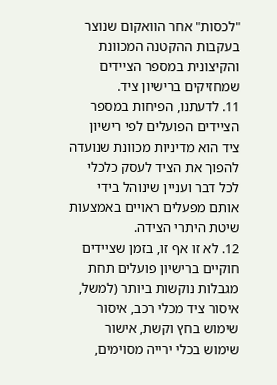"לכסות" אחר הוואקום שנוצר בעקבות ההקטנה המכוונת והקיצונית במספר הציידים שמחזיקים ברישיון ציד.
11. לדעתנו, הפיחות במספר הציידים הפועלים לפי רישיון ציד הוא מדיניות מכוונת שנועדה להפוך את הציד לעסק כלכלי לכל דבר ועניין שינוהל בידי אותם מפעלים ראויים באמצעות שיטת היתרי הצידה.
12. לא זו אף זו, בזמן שציידים חוקיים ברישיון פועלים תחת מגבלות נוקשות ביותר (למשל, איסור ציד מכלי רכב, איסור שימוש בחץ וקשת, אישור שימוש בכלי ירייה מסוימים,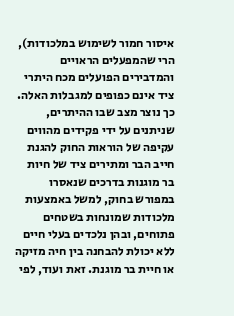איסור חמור לשימוש במלכודות), הרי שהמפעלים הראויים והמדבירים הפועלים מכח היתרי ציד אינם כפופים למגבלות האלה. כך נוצר מצב שבו ההיתרים, שניתנים על ידי פקידים מהווים עקיפה של הוראות החוק להגנת חייב הבר ומתירים ציד של חיות בר מוגנות בדרכים שנאסרו במפורש בחוק, למשל באמצעות מלכודות שמונחות בשטחים פתוחים, ובהן נלכדים בעלי חיים ללא יכולת להבחנה בין חיה מזיקה או חיית בר מוגנת. זאת ועוד, לפי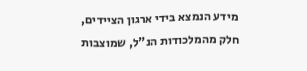מידע הנמצא בידי ארגון הציידים, חלק מהמלכודות הנ"ל, שמוצבות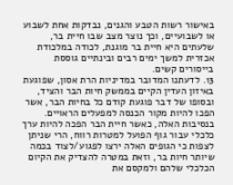באישור רשות הטבע והגנים, נבדקות אחת לשבוע או לשבועיים, וכך נוצר מצב שבו חיית בר, שלעתים היא חיית בר מוגנת, לכודה במלכודת אכזרית למשך ימים רבים ובינתיים גוססת בייסורים קשים.
13. לדעתנו המדובר במדיניות הרת אסון, שפוגעת באיזון העדין הקיים בממשק חיות הבר והציד, ובסופו של דבר פוגעת קודם כל בחיות הבר, אשר הפכו להיות מקור הכנסה למפעלים הראויים. בנסיבות האלה, כאשר חיית הבר הפכה להיות ערך כלכלי עבור גוף הפועל למטרות רווח, הרי שניתן לצפות כי הגופים האלה ירצו לפגוע/לצוד בכמה שיותר חיות בר, וזאת במטרה להצדיק את הקיום הכלכלי שלהם ולמקסם את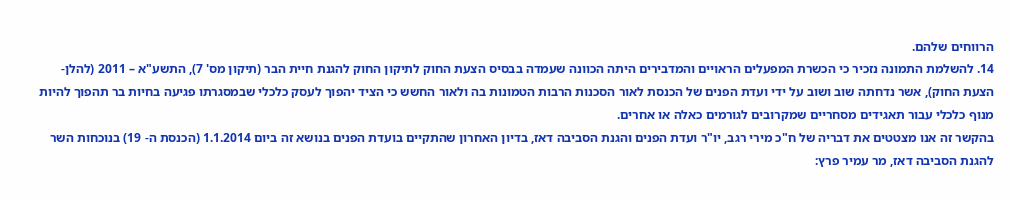הרווחים שלהם.
14. להשלמת התמונה נזכיר כי הכשרת המפעלים הראויים והמדבירים היתה הכוונה שעמדה בבסיס הצעת החוק לתיקון החוק להגנת חיית הבר (תיקון מס' 7), התשע"א – 2011 (להלן- הצעת החוק), אשר נדחתה שוב ושוב על ידי ועדת הפנים של הכנסת לאור הסכנות הרבות הטמונות בה ולאור החשש כי הציד יהפוך לעסק כלכלי שבמסגרתו פגיעה בחיות בר תהפוך להיות מנוף כלכלי עבור תאגידים מסחריים שמקרובים לגורמים כאלה או אחרים.
בהקשר זה אנו מצטטים את דבריה של ח"כ מירי רגב, יו"ר ועדת הפנים והגנת הסביבה דאז, בדיון האחרון שהתקיים בועדת הפנים בנושא זה ביום 1.1.2014 (הכנסת ה- 19) בנוכחות השר להגנת הסביבה דאז, מר עמיר פרץ: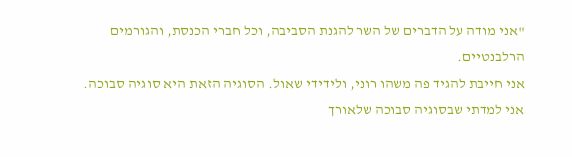"אני מודה על הדברים של השר להגנת הסביבה, וכל חברי הכנסת, והגורמים הרלבנטיים.
אני חייבת להגיד פה משהו רוני, ולידידי שאול. הסוגיה הזאת היא סוגיה סבוכה. אני למדתי שבסוגיה סבוכה שלאורך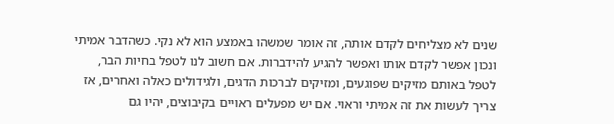שנים לא מצליחים לקדם אותה, זה אומר שמשהו באמצע הוא לא נקי. כשהדבר אמיתי ונכון אפשר לקדם אותו ואפשר להגיע להידברות. אם חשוב לנו לטפל בחיות הבר, לטפל באותם מזיקים שפוגעים, ומזיקים לברכות הדגים, ולגידולים כאלה ואחרים, אז צריך לעשות את זה אמיתי וראוי. אם יש מפעלים ראויים בקיבוצים, יהיו גם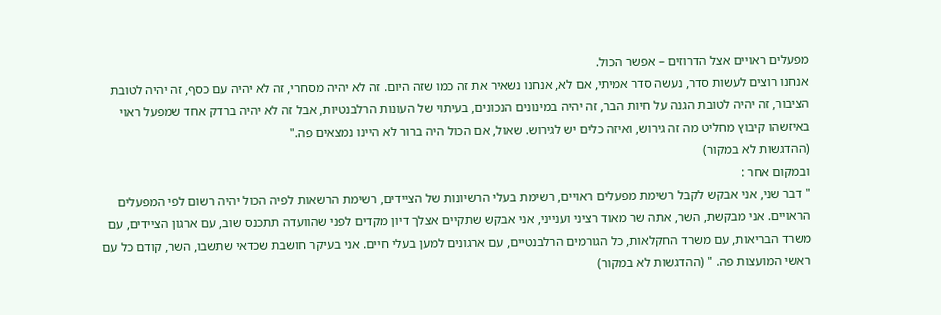מפעלים ראויים אצל הדרוזים – אפשר הכול.
אנחנו רוצים לעשות סדר, נעשה סדר אמיתי, אם לא, אנחנו נשאיר את זה כמו שזה היום. זה לא יהיה מסחרי, זה לא יהיה עם כסף, זה יהיה לטובת הציבור, זה יהיה לטובת הגנה על חיות הבר, זה יהיה במינונים הנכונים, בעיתוי של העונות הרלבנטיות, אבל זה לא יהיה ברדק אחד שמפעל ראוי באיזשהו קיבוץ מחליט מה זה גירוש, ואיזה כלים יש לגירוש. שאול, אם הכול היה ברור לא היינו נמצאים פה."
(ההדגשות לא במקור)
ובמקום אחר :
" דבר שני, אני אבקש לקבל רשימת מפעלים ראויים, רשימת בעלי הרשיונות של הציידים, רשימת הרשאות לפיה הכול יהיה רשום לפי המפעלים הראויים. אני מבקשת, השר, אתה שר מאוד רציני וענייני, אני אבקש שתקיים אצלך דיון מקדים לפני שהוועדה תתכנס שוב, עם ארגון הציידים, עם משרד הבריאות, עם משרד החקלאות, כל הגורמים הרלבנטיים, עם ארגונים למען בעלי חיים. אני בעיקר חושבת שכדאי שתשבו, השר, קודם כל עם ראשי המועצות פה. " (ההדגשות לא במקור)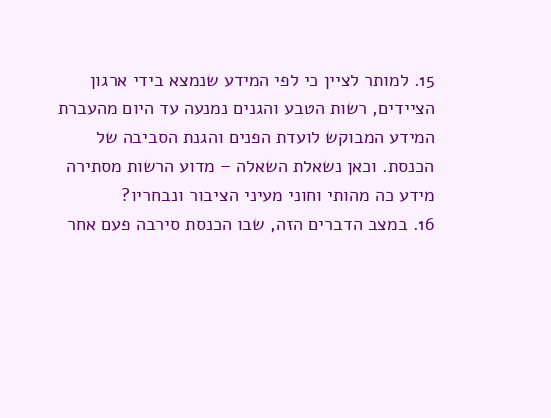15. למותר לציין כי לפי המידע שנמצא בידי ארגון הציידים, רשות הטבע והגנים נמנעה עד היום מהעברת המידע המבוקש לועדת הפנים והגנת הסביבה של הכנסת. וכאן נשאלת השאלה – מדוע הרשות מסתירה מידע כה מהותי וחוני מעיני הציבור ונבחריו?
16. במצב הדברים הזה, שבו הכנסת סירבה פעם אחר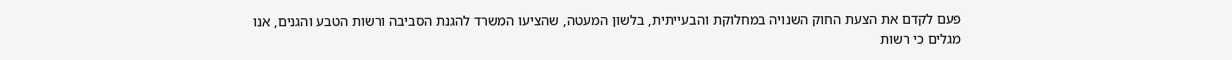פעם לקדם את הצעת החוק השנויה במחלוקת והבעייתית, בלשון המעטה, שהציעו המשרד להגנת הסביבה ורשות הטבע והגנים, אנו מגלים כי רשות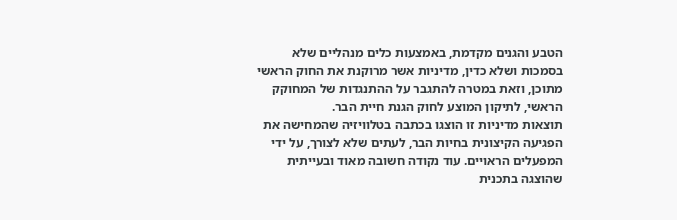הטבע והגנים מקדמת, באמצעות כלים מנהליים שלא בסמכות ושלא כדין, מדיניות אשר מרוקנת את החוק הראשי מתוכן, וזאת במטרה להתגבר על ההתנגדות של המחוקק הראשי, לתיקון המוצע לחוק הגנת חיית הבר.
תוצאות מדיניות זו הוצגו בכתבה בטלוויזיה שהמחישה את הפגיעה הקיצונית בחיות הבר, לעתים שלא לצורך, על ידי המפעלים הראויים. עוד נקודה חשובה מאוד ובעייתית שהוצגה בתכנית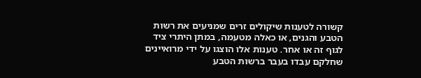קשורה לטענות שיקולים זרים שמניעים את רשות הטבע והגנים, או כאלה מטעמה, במתן היתרי ציד לגוף זה או אחר. טענות אלו הוצגו על ידי מרואיינים שחלקם עבדו בעבר ברשות הטבע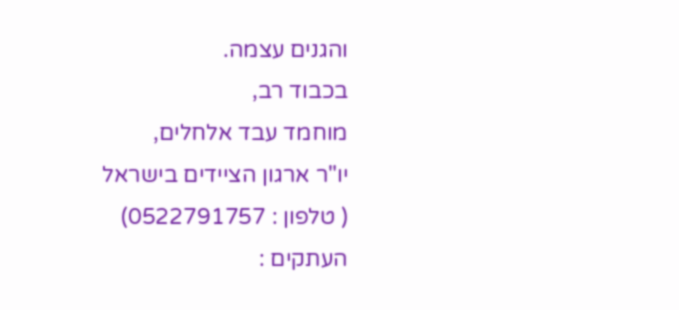והגנים עצמה.
בכבוד רב,
מוחמד עבד אלחלים,
יו"ר ארגון הציידים בישראל
( טלפון : 0522791757)
העתקים :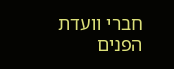חברי וועדת הפנים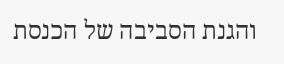והגנת הסביבה של הכנסת